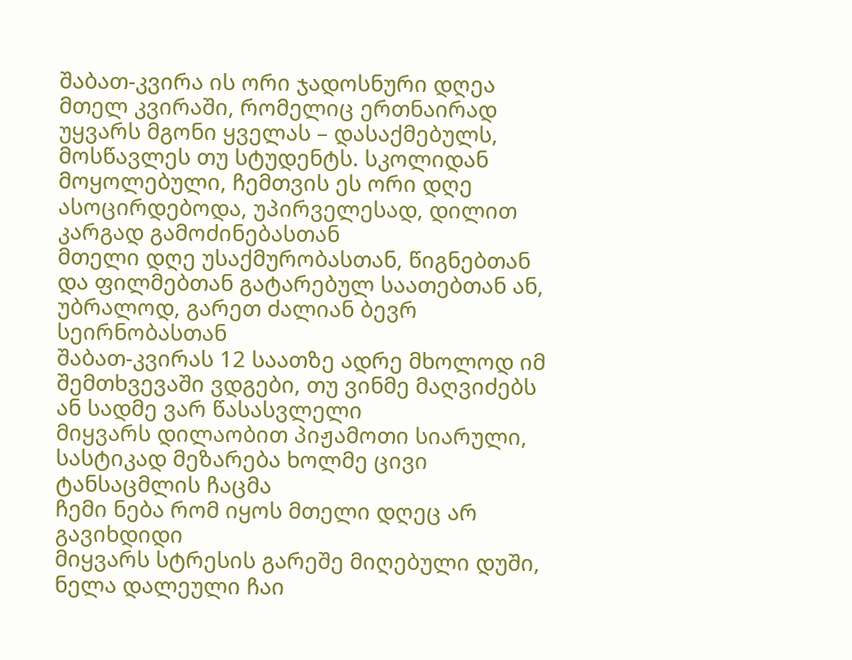შაბათ-კვირა ის ორი ჯადოსნური დღეა მთელ კვირაში, რომელიც ერთნაირად უყვარს მგონი ყველას – დასაქმებულს, მოსწავლეს თუ სტუდენტს. სკოლიდან მოყოლებული, ჩემთვის ეს ორი დღე ასოცირდებოდა, უპირველესად, დილით კარგად გამოძინებასთან
მთელი დღე უსაქმურობასთან, წიგნებთან და ფილმებთან გატარებულ საათებთან ან, უბრალოდ, გარეთ ძალიან ბევრ სეირნობასთან
შაბათ-კვირას 12 საათზე ადრე მხოლოდ იმ შემთხვევაში ვდგები, თუ ვინმე მაღვიძებს ან სადმე ვარ წასასვლელი
მიყვარს დილაობით პიჟამოთი სიარული, სასტიკად მეზარება ხოლმე ცივი ტანსაცმლის ჩაცმა
ჩემი ნება რომ იყოს მთელი დღეც არ გავიხდიდი
მიყვარს სტრესის გარეშე მიღებული დუში, ნელა დალეული ჩაი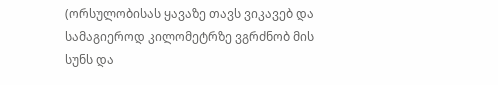(ორსულობისას ყავაზე თავს ვიკავებ და სამაგიეროდ კილომეტრზე ვგრძნობ მის სუნს და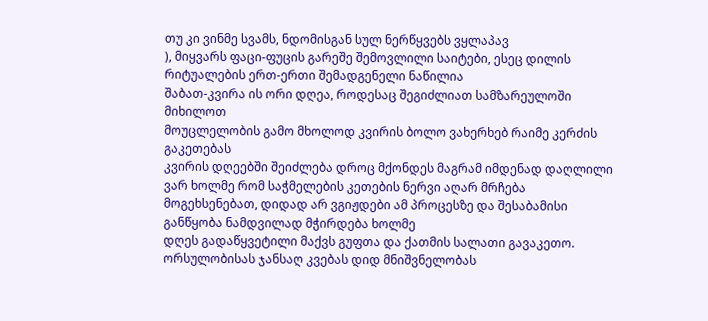თუ კი ვინმე სვამს, ნდომისგან სულ ნერწყვებს ვყლაპავ
), მიყვარს ფაცი-ფუცის გარეშე შემოვლილი საიტები, ესეც დილის რიტუალების ერთ-ერთი შემადგენელი ნაწილია
შაბათ-კვირა ის ორი დღეა, როდესაც შეგიძლიათ სამზარეულოში მიხილოთ
მოუცლელობის გამო მხოლოდ კვირის ბოლო ვახერხებ რაიმე კერძის გაკეთებას
კვირის დღეებში შეიძლება დროც მქონდეს მაგრამ იმდენად დაღლილი ვარ ხოლმე რომ საჭმელების კეთების ნერვი აღარ მრჩება
მოგეხსენებათ, დიდად არ ვგიჟდები ამ პროცესზე და შესაბამისი განწყობა ნამდვილად მჭირდება ხოლმე
დღეს გადაწყვეტილი მაქვს გუფთა და ქათმის სალათი გავაკეთო. ორსულობისას ჯანსაღ კვებას დიდ მნიშვნელობას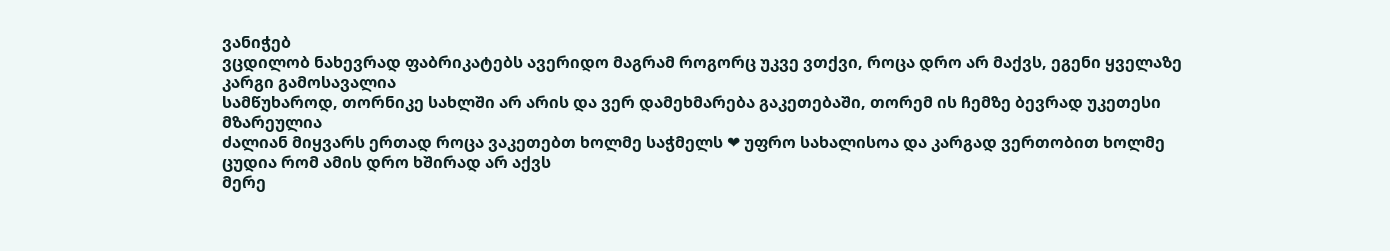ვანიჭებ
ვცდილობ ნახევრად ფაბრიკატებს ავერიდო მაგრამ როგორც უკვე ვთქვი, როცა დრო არ მაქვს, ეგენი ყველაზე კარგი გამოსავალია
სამწუხაროდ, თორნიკე სახლში არ არის და ვერ დამეხმარება გაკეთებაში, თორემ ის ჩემზე ბევრად უკეთესი მზარეულია
ძალიან მიყვარს ერთად როცა ვაკეთებთ ხოლმე საჭმელს ❤ უფრო სახალისოა და კარგად ვერთობით ხოლმე
ცუდია რომ ამის დრო ხშირად არ აქვს
მერე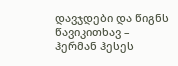დავჯდები და წიგნს წავიკითხავ – ჰერმან ჰესეს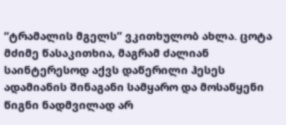“ტრამალის მგელს” ვკითხულობ ახლა. ცოტა მძიმე წასაკითხია, მაგრამ ძალიან საინტერესოდ აქვს დაწერილი ჰესეს ადამიანის შინაგანი სამყარო და მოსაწყენი წიგნი ნადმვილად არ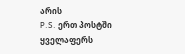არის
P.S. ერთ პოსტში ყველაფერს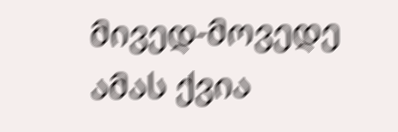მივედ-მოვედე
ამას ქვია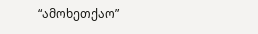“ამოხეთქაო”